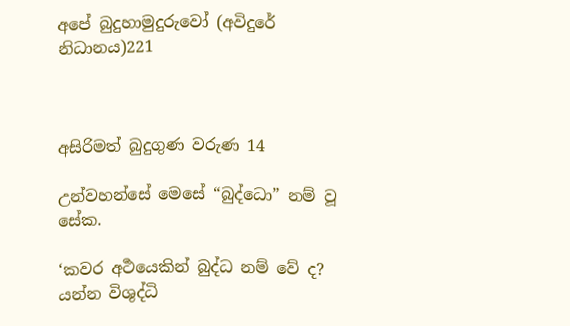අපේ බුදුහාමුදුරුවෝ (අවිදුරේ නිධානය)221



අසිරිමත් බුදුගුණ වරුණ 14

උන්වහන්සේ මෙසේ “බුද්ධො” නම් වූ සේක.

‘කවර අර්‍ථයෙකින් බුද්ධ නම් වේ ද? යන්න විශුද්ධි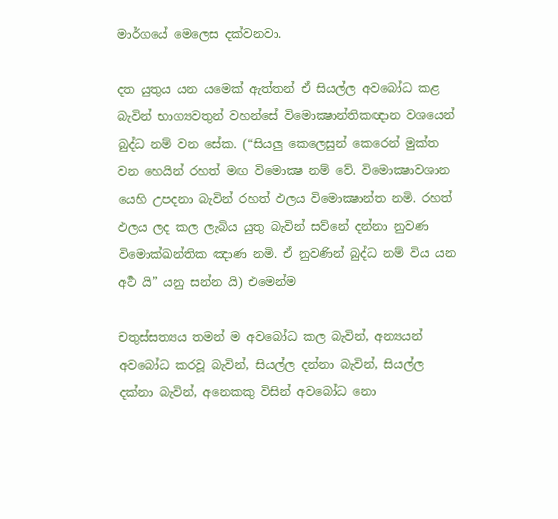මාර්ගයේ මෙලෙස දක්වනවා.

දත යුතුය යන යමෙක් ඇත්තන් ඒ සියල්ල අවබෝධ කළ බැවින් භාග්‍යවතුන් වහන්සේ විමොක්‍ෂාන්තිකඥාන වශයෙන් බුද්ධ නම් වන සේක. (“සියලු කෙලෙසුන් කෙරෙන් මුක්ත වන හෙයින් රහත් මඟ විමොක්‍ෂ නම් වේ. විමොක්‍ෂාවශාන යෙහි උපදනා බැවින් රහත් ඵලය විමොක්‍ෂාන්ත නමි. රහත් ඵලය ලද කල ලැබිය යුතු බැවින් සව්නේ දන්නා නුවණ විමොක්ඛන්තික ඤාණ නමි. ඒ නුවණින් බුද්ධ නම් විය යන අර්‍ථ යි” යනු සන්න යි) එමෙන්ම

චතුස්සත්‍යය තමන් ම අවබෝධ කල බැවින්, අන්‍යයන් අවබෝධ කරවූ බැවින්, සියල්ල දන්නා බැවින්, සියල්ල දක්නා බැවින්, අනෙකකු විසින් අවබෝධ නො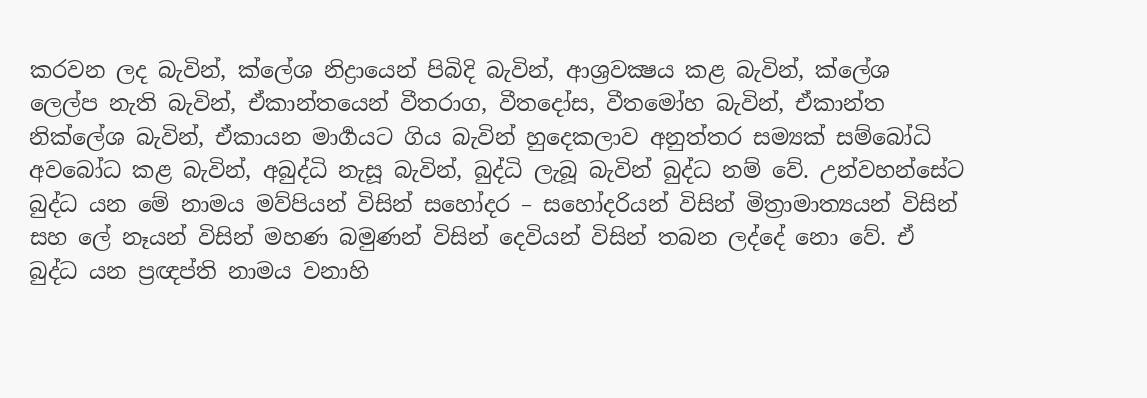කරවන ලද බැවින්, ක්ලේශ නිද්‍රායෙන් පිබිදි බැවින්, ආශ්‍ර‍වක්‍ෂය කළ බැවින්, ක්ලේශ ලෙල්ප නැති බැවින්, ඒකාන්තයෙන් වීතරාග, වීතදෝස, වීතමෝහ බැවින්, ඒකාන්ත නික්ලේශ බැවින්, ඒකායන මාර්‍ගයට ගිය බැවින් හුදෙකලාව අනුත්තර සම්‍යක් සම්බෝධි අවබෝධ කළ බැවින්, අබුද්ධි නැසූ බැවින්, බුද්ධි ලැබූ බැවින් බුද්ධ නම් වේ. උන්වහන්සේට බුද්ධ යන මේ නාමය මව්පියන් විසින් සහෝදර – සහෝදරියන් විසින් මිත්‍රාමාත්‍යයන් විසින් සහ ලේ නෑයන් විසින් මහණ බමුණන් විසින් දෙවියන් විසින් තබන ලද්දේ නො වේ. ඒ බුද්ධ යන ප්‍ර‍ඥප්ති නාමය වනාහි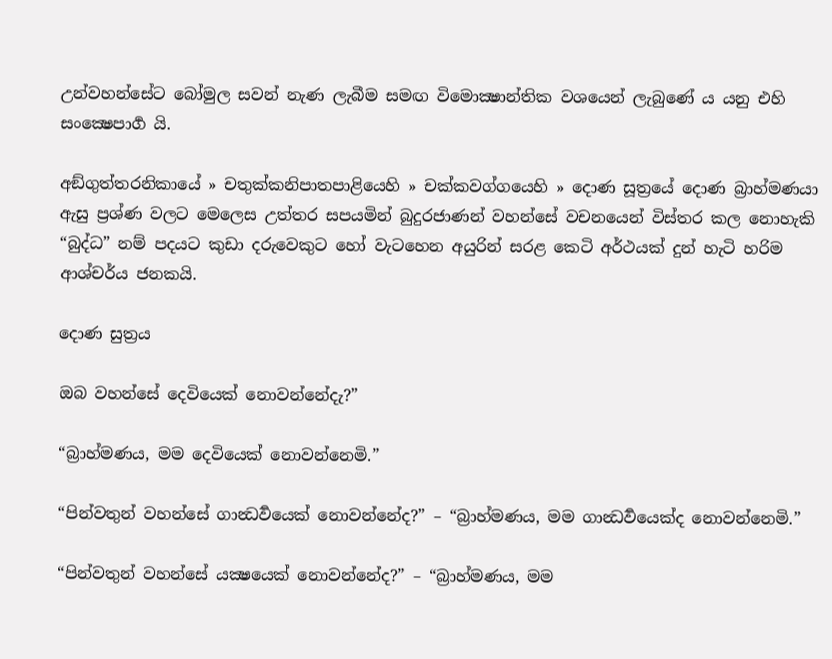උන්වහන්සේට බෝමුල සවන් නැණ ලැබීම සමඟ විමොක්‍ෂාන්තික වශයෙන් ලැබුණේ ය යනු එහි සංක්‍ෂෙපාර්‍ග යි.

අඞ්ගුත්තරනිකායේ » චතුක්කනිපාතපාළියෙහි » චක්කවග්ගයෙහි » දොණ සූත්‍රයේ දොණ බ්‍රාහ්මණයා ඇසු ප්‍රශ්ණ වලට මෙලෙස උත්තර සපයමින් බුදුරජාණන් වහන්සේ වචනයෙන් විස්තර කල නොහැකි “බුද්ධ” නම් පදයට කුඩා දරුවෙකුට හෝ වැටහෙන අයුරින් සරළ කෙටි අර්ථයක් දුන් හැටි හරිම ආශ්චර්ය ජනකයි.

දොණ සුත්‍රය

ඔබ වහන්සේ දෙවියෙක් නොවන්නේදැ?”

“බ්‍රාහ්මණය, මම දෙවියෙක් නොවන්නෙමි.”

“පින්වතුන් වහන්සේ ගාන්‍ධර්‍වයෙක් නොවන්නේද?” – “බ්‍රාහ්මණය, මම ගාන්‍ධර්‍වයෙක්ද නොවන්නෙමි.”

“පින්වතුන් වහන්සේ යක්‍ෂයෙක් නොවන්නේද?” – “බ්‍රාහ්මණය, මම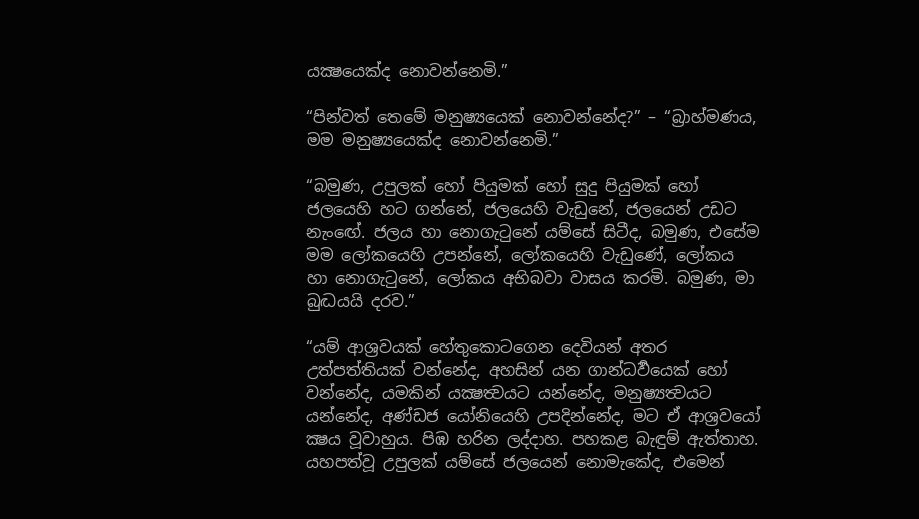යක්‍ෂයෙක්ද නොවන්නෙමි.”

“පින්වත් තෙමේ මනුෂ්‍යයෙක් නොවන්නේද?” – “බ්‍රාහ්මණය, මම මනුෂ්‍යයෙක්ද නොවන්නෙමි.”

“බමුණ, උපුලක් හෝ පියුමක් හෝ සුදු පියුමක් හෝ ජලයෙහි හට ගන්නේ, ජලයෙහි වැඩුනේ, ජලයෙන් උඩට නැංඟේ. ජලය හා නොගැටුනේ යම්සේ සිටීද, බමුණ, එසේම මම ලෝකයෙහි උපන්නේ, ලෝකයෙහි වැඩුණේ, ලෝකය හා නොගැටුනේ, ලෝකය අභිබවා වාසය කරමි. බමුණ, මා බුද්‍ධයයි දරව.”

“යම් ආශ්‍රවයක් හේතුකොටගෙන දෙවියන් අතර උත්පත්තියක් වන්නේද, අහසින් යන ගාන්ධර්‍වයෙක් හෝ වන්නේද, යමකින් යක්‍ෂත්‍වයට යන්නේද, මනුෂ්‍යත්‍වයට යන්නේද, අණ්ඩජ යෝනියෙහි උපදින්නේද, මට ඒ ආශ්‍රවයෝ ක්‍ෂය වූවාහුය. පිඹ හරින ලද්දාහ. පහකළ බැඳුම් ඇත්තාහ. යහපත්වූ උපුලක් යම්සේ ජලයෙන් නොමැකේද, එමෙන්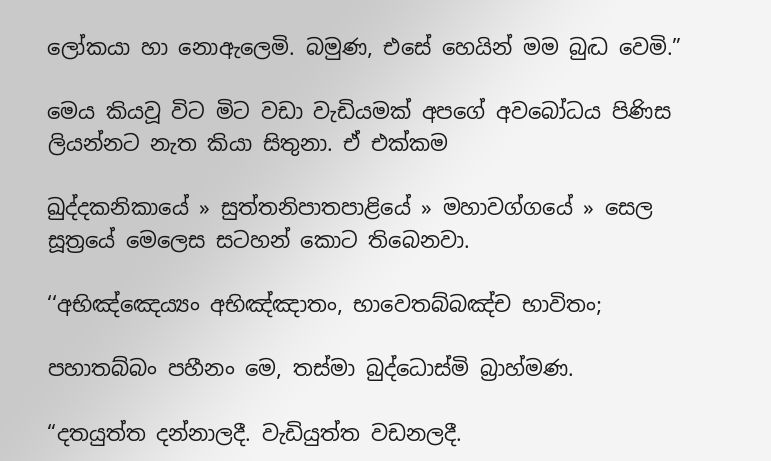ලෝකයා හා නොඇලෙමි. බමුණ, එසේ හෙයින් මම බුද්‍ධ වෙමි.”

මෙය කියවූ විට මිට වඩා වැඩියමක් අපගේ අවබෝධය පිණිස ලියන්නට නැත කියා සිතුනා. ඒ එක්කම

ඛුද්දකනිකායේ » සුත්තනිපාතපාළියේ » මහාවග්ගයේ » සෙල සූත්‍රයේ මෙලෙස සටහන් කොට තිබෙනවා.

‘‘අභිඤ්ඤෙය්‍යං අභිඤ්ඤාතං, භාවෙතබ්බඤ්ච භාවිතං;

පහාතබ්බං පහීනං මෙ, තස්මා බුද්ධොස්මි බ්‍රාහ්මණ.

“දතයුත්ත දන්නාලදී. වැඩියුත්ත වඩනලදී.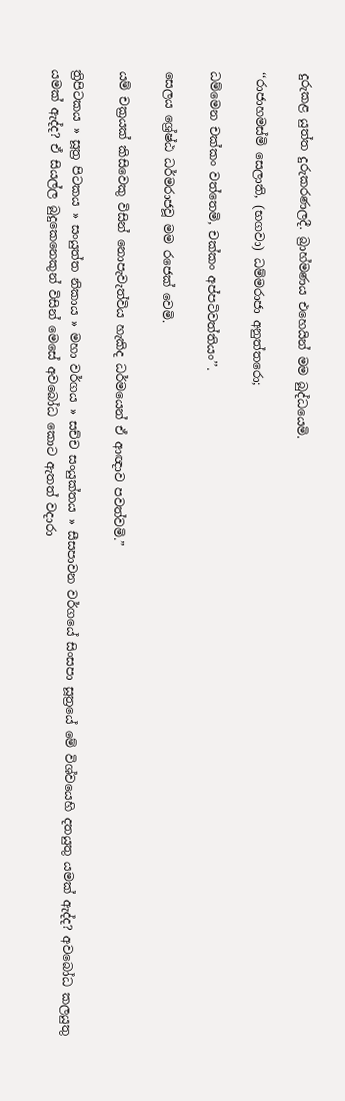දුරුකළ යුත්ත දුරුකරණලදී. බ්‍රාහ්මණය එහෙයින් මම බුද්ධයෙමි.

‘‘රාජාහමස්මි සෙලාති, (භගවා) ධම්මරාජා අනුත්තරො;

ධම්මෙන චක්කං වත්තෙමි, චක්කං අප්පටිවත්තියං’’.

සෙලය ශ්‍රේෂ්ඨ ධර්මරාජවූ මම රජෙක් වෙමි.

යම් චක්‍රයක් කිසිවෙකු විසින් නොපැවැත්විය හැකිද ධර්මයෙන් ඒ ආඥාව පවත්වමි.”

ත්‍රිපිටකය » සූත්‍ර පිටකය » සංයුත්‌ත නිකාය » මහා වර්ගය » සච්ච සංයුක්තය » සීසපාවන වර්ගයේ සිංසපා සූත්‍රයේ මේ විශ්වයෙහි දතයුතු යමක් ඇද්ද? අවබෝධ කලයුතු යමක් ඇද්ද? ඒ සියල්ල බුදුකෙනෙකුන් විසින් මෙසේ අවබෝධ කොට ඇතත් වදාරා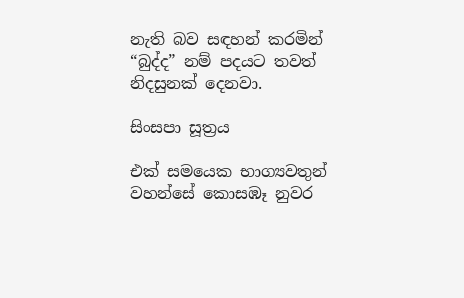නැති බව සඳහන් කරමින් “බුද්ද” නම් පදයට තවත් නිදසුනක් දෙනවා.

සිංසපා සූත්‍රය

එක් සමයෙක භාග්‍යවතුන් වහන්සේ කොසඹෑ නුවර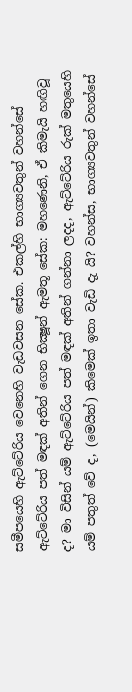සමීපයෙහි ඇට්ටේරිය වෙනෙහි වැඩවසන සේක. එකල්හි භාග්‍යවතුන් වහන්සේ ඇට්ටේරිය පත් මඳක් අතින් ගෙන භික්‍ෂූන් ඇමතූ සේක: මහණෙනි, ඒ කිමැයි හඟිවූ ද? මා විසින් යම් ඇට්ටේරිය පත් මඳක් අතින් ගන්නා ලදද, ඇට්ටේරිය රුක් මතුයෙහි යම් පතුත් වේ ද, (මෙයින්) කිමෙක් ඉතා වැඩි දැ යි? වහන්ස, භාග්‍යවතුන් වහන්සේ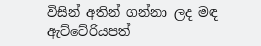විසින් අතින් ගන්නා ලද මඳ ඇට්ටේරියපත්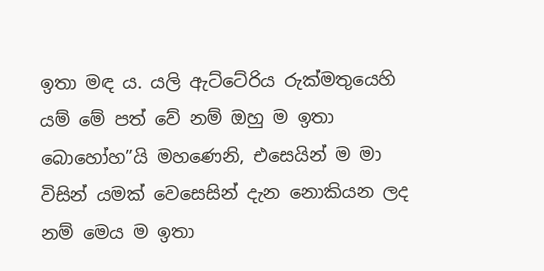ඉතා මඳ ය. යලි ඇට්ටේරිය රුක්මතුයෙහි යම් මේ පත් වේ නම් ඔහු ම ඉතා බොහෝහ”යි මහණෙනි, එසෙයින් ම මා විසින් යමක් වෙසෙසින් දැන නොකියන ලද නම් මෙය ම ඉතා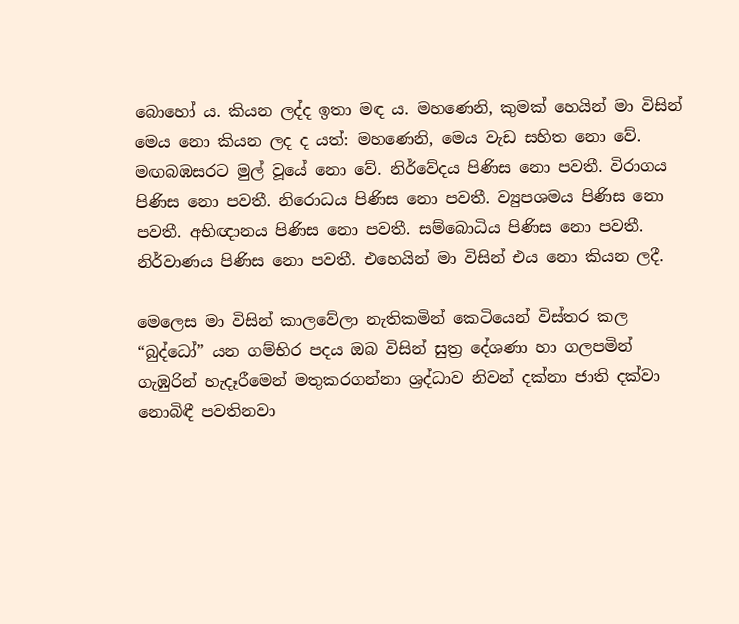බොහෝ ය. කියන ලද්ද ඉතා මඳ ය. මහණෙනි, කුමක් හෙයින් මා විසින් මෙය නො කියන ලද ද යත්: මහණෙනි, මෙය වැඩ සහිත නො වේ. මඟබඹසරට මුල් වූයේ නො වේ. නිර්වේදය පිණිස නො පවතී. විරාගය පිණිස නො පවතී. නිරොධය පිණිස නො පවතී. ව්‍යුපශමය පිණිස නො පවතී. අභිඥානය පිණිස නො පවතී. සම්බොධිය පිණිස නො පවතී. නිර්වාණය පිණිස නො පවතී. එහෙයින් මා විසින් එය නො කියන ලදී.

මෙලෙස මා විසින් කාලවේලා නැතිකමින් කෙටියෙන් විස්තර කල “බුද්ධෝ” යන ගම්භිර පදය ඔබ විසින් සුත්‍ර දේශණා හා ගලපමින් ගැඹුරින් හැදෑරීමෙන් මතුකරගන්නා ශ්‍රද්ධාව නිවන් දක්නා ජාති දක්වා නොබිඳී පවතිනවා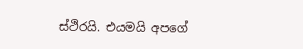ස්ථිරයි. එයමයි අපගේ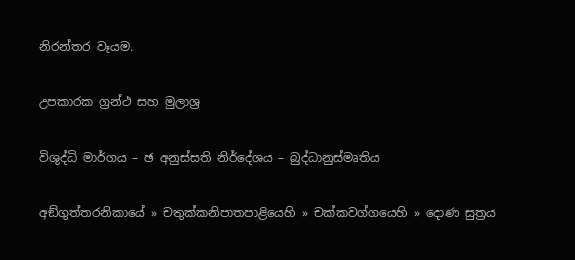නිරන්තර වෑයම.

උපකාරක ග්‍රන්ථ සහ මුලාශ්‍ර

විශුද්ධි මාර්ගය – ඡ අනුස්සති නිර්දේශය – බුද්ධානුස්මෘතිය

අඞ්ගුත්තරනිකායේ » චතුක්කනිපාතපාළියෙහි » චක්කවග්ගයෙහි » දොණ සුත්‍රය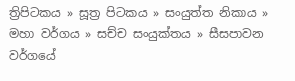ත්‍රිපිටකය » සූත්‍ර පිටකය » සංයුත්‌ත නිකාය » මහා වර්ගය » සච්ච සංයුක්තය » සීසපාවන වර්ගයේ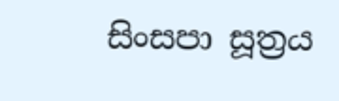සිංසපා සූත්‍රය